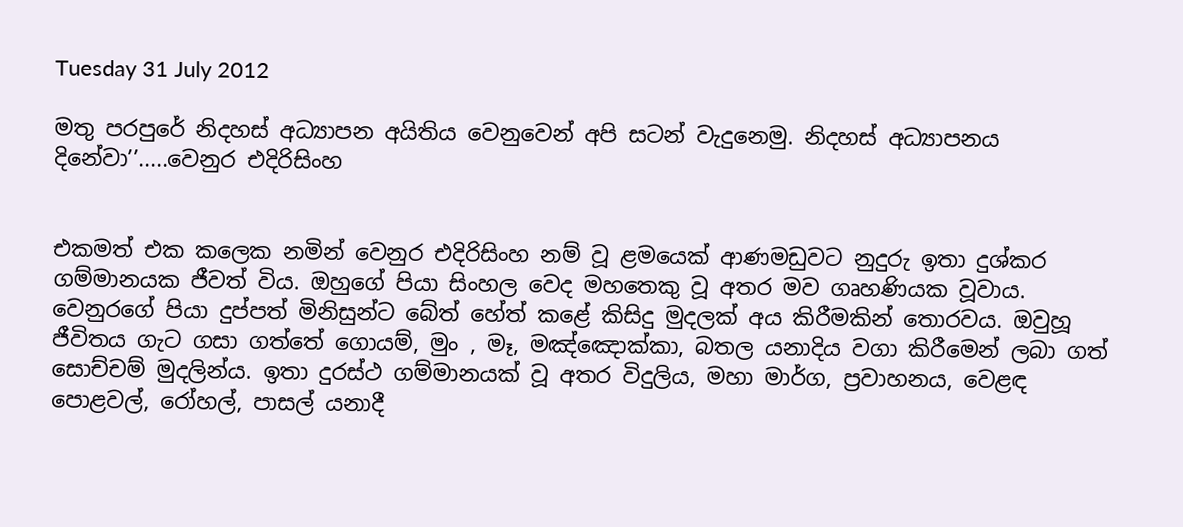Tuesday 31 July 2012

මතු පරපුරේ නිදහස් අධ්‍යාපන අයිතිය වෙනුවෙන් අපි සටන් වැදුනෙමු. නිදහස් අධ්‍යාපනය දිනේවා’’.....වෙනුර එදිරිසිංහ


එකමත් එක කලෙක නමින් වෙනුර එදිරිසිංහ නම් වූ ළමයෙක් ආණමඩුවට නුදුරු ඉතා දුශ්කර ගම්මානයක ජීවත් විය. ඔහුගේ පියා සිංහල වෙද මහතෙකු වූ අතර මව ගෘහණියක වූවාය. වෙනුරගේ පියා දුප්පත් මිනිසුන්ට බේත් හේත් කළේ කිසිදු මුදලක් අය කිරීමකින් තොරවය. ඔවුහූ ජීවිතය ගැට ගසා ගත්තේ ගොයම්, මුං , මෑ, මඤ්ඤොක්කා, බතල යනාදිය වගා කිරීමෙන් ලබා ගත් සොච්චම් මුදලින්ය. ඉතා දුරස්ථ ගම්මානයක් වූ අතර විදුලිය, මහා මාර්ග, ප්‍රවාහනය, වෙළඳ පොළවල්, රෝහල්, පාසල් යනාදී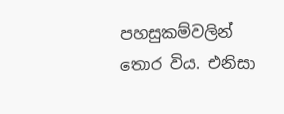පහසුකම්වලින් තොර විය. එනිසා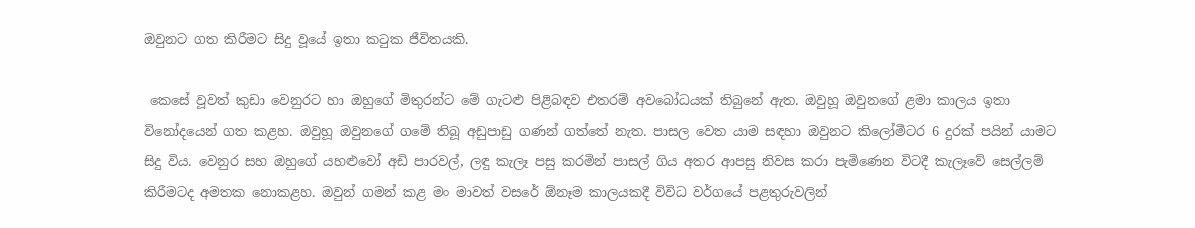ඔවුනට ගත කිරීමට සිදු වූයේ ඉතා කටුක ජීවිතයකි.

 කෙසේ වූවත් කුඩා වෙනුරට හා ඔහුගේ මිතුරන්ට මේ ගැටළු පිළිබඳව එතරම් අවබෝධයක් තිබුනේ ඇත. ඔවුහූ ඔවුනගේ ළමා කාලය ඉතා විනෝදයෙන් ගත කළහ. ඔවුහූ ඔවුනගේ ගමේ තිබූ අඩුපාඩු ගණන් ගත්තේ නැත. පාසල වෙත යාම සඳහා ඔවුනට කිලෝමීටර 6 දුරක් පයින් යාමට සිදු විය. වෙනුර සහ ඔහුගේ යහළුවෝ අඩි පාරවල්, ලඳු කැලෑ පසු කරමින් පාසල් ගිය අතර ආපසු නිවස කරා පැමිණෙන විටදී කැලෑවේ සෙල්ලම් කිරීමටද අමතක නොකළහ. ඔවුන් ගමන් කළ මං මාවත් වසරේ ඕනෑම කාලයකදී විවිධ වර්ගයේ පළතුරුවලින්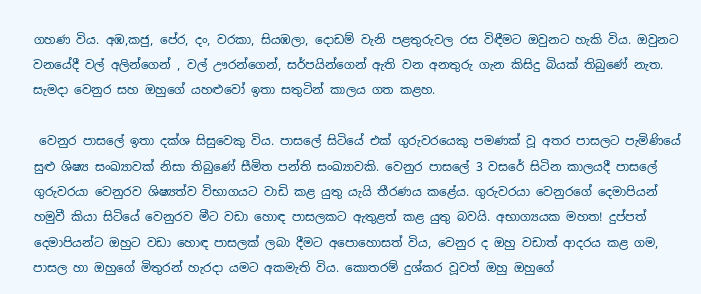ගහණ විය. අඹ,කජු, පේර, දං, වරකා, සියඹලා, දොඩම් වැනි පළතුරුවල රස විඳීමට ඔවුනට හැකි විය. ඔවුනට වනයේදී වල් අලින්ගෙන් , වල් ඌරන්ගෙන්, සර්පයින්ගෙන් ඇති වන අනතුරු ගැන කිසිදු බියක් තිබුණේ නැත. සැමදා වෙනුර සහ ඔහුගේ යහළුවෝ ඉතා සතුටින් කාලය ගත කළහ.

 වෙනුර පාසලේ ඉතා දක්ශ සිසුවෙකු විය. පාසලේ සිටියේ එක් ගුරුවරයෙකු පමණක් වූ අතර පාසලට පැමිණියේ සුළු ශිෂ්‍ය සංඛ්‍යාවක් නිසා තිබුණේ සීමිත පන්ති සංඛ්‍යාවකි. වෙනුර පාසලේ 3 වසරේ සිටින කාලයදී පාසලේ ගුරුවරයා වෙනුරව ශිෂ්‍යත්ව විභාගයට වාඩි කළ යුතු යැයි තීරණය කළේය. ගුරුවරයා වෙනුරගේ දෙමාපියන් හමුවී කියා සිටියේ වෙනුරව මීට වඩා හොඳ පාසලකට ඇතුළත් කළ යුතු බවයි. අභාග්‍යයක මහත! දුප්පත් දෙමාපියන්ට ඔහුට වඩා හොඳ පාසලක් ලබා දීමට අපොහොසත් විය, වෙනුර ද ඔහු වඩාත් ආදරය කළ ගම, පාසල හා ඔහුගේ මිතුරන් හැරදා යමට අකමැති විය. කොතරම් දුශ්කර වූවත් ඔහු ඔහුගේ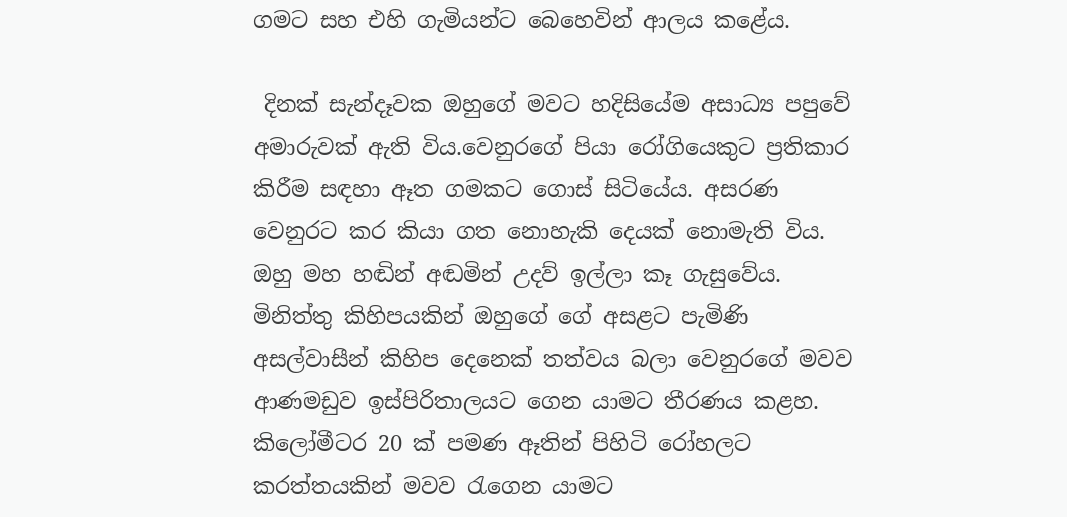ගමට සහ එහි ගැමියන්ට බෙහෙවින් ආලය කළේය.

 දිනක් සැන්දෑවක ඔහුගේ මවට හදිසියේම අසාධ්‍ය පපුවේ අමාරුවක් ඇති විය.වෙනුරගේ පියා රෝගියෙකුට ප්‍රතිකාර කිරීම සඳහා ඈත ගමකට ගොස් සිටියේය. අසරණ වෙනුරට කර කියා ගත නොහැකි දෙයක් නොමැති විය. ඔහු මහ හඬින් අඬමින් උදව් ඉල්ලා කෑ ගැසුවේය. මිනිත්තු කිහිපයකින් ඔහුගේ ගේ අසළට පැමිණි අසල්වාසීන් කිහිප දෙනෙක් තත්වය බලා වෙනුරගේ මවව ආණමඩුව ඉස්පිරිතාලයට ගෙන යාමට තීරණය කළහ. කිලෝමීටර 20 ක් පමණ ඈතින් පිහිටි රෝහලට කරත්තයකින් මවව රැගෙන යාමට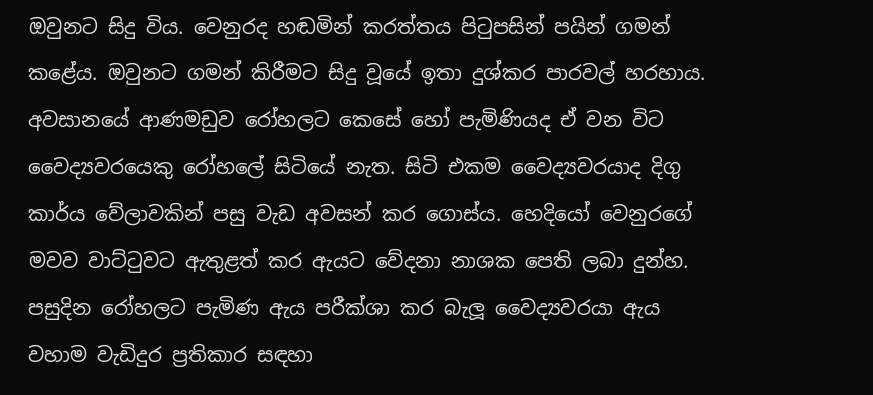ඔවුනට සිදු විය. වෙනුරද හඬමින් කරත්තය පිටුපසින් පයින් ගමන් කළේය. ඔවුනට ගමන් කිරීමට සිදු වූයේ ඉතා දුශ්කර පාරවල් හරහාය. අවසානයේ ආණමඩුව රෝහලට කෙසේ හෝ පැමිණියද ඒ වන විට වෛද්‍යවරයෙකු රෝහලේ සිටියේ නැත. සිටි එකම වෛද්‍යවරයාද දිගු කාර්ය වේලාවකින් පසු වැඩ අවසන් කර ගොස්ය. හෙදියෝ වෙනුරගේ මවව වාට්ටුවට ඇතුළත් කර ඇයට වේදනා නාශක පෙති ලබා දුන්හ. පසුදින රෝහලට පැමිණ ඇය පරීක්ශා කර බැලූ වෛද්‍යවරයා ඇය වහාම වැඩිදුර ප්‍රතිකාර සඳහා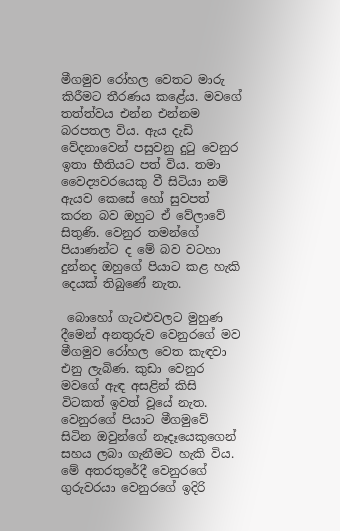මීගමුව රෝහල වෙතට මාරු කිරීමට තීරණය කළේය. මවගේ තත්ත්වය එන්න එන්නම බරපතල විය. ඇය දැඩි වේදනාවෙන් පසුවනු දුටු වෙනුර ඉතා භීතියට පත් විය. තමා වෛද්‍යවරයෙකු වී සිටියා නම් ඇයව කෙසේ හෝ සුවපත් කරන බව ඔහුට ඒ වේලාවේ සිතුණි. වෙනුර තමන්ගේ පියාණන්ට ද මේ බව වටහා දුන්නද ඔහුගේ පියාට කළ හැකි දෙයක් තිබුණේ නැත.

 බොහෝ ගැටළුවලට මුහුණ දීමෙන් අනතුරුව වෙනුරගේ මව මීගමුව රෝහල වෙත කැඳවා එනු ලැබිණ. කුඩා වෙනුර මවගේ ඇඳ අසළින් කිසි විටකත් ඉවත් වූයේ නැත. වෙනුරගේ පියාට මීගමුවේ සිටින ඔවුන්ගේ නෑදෑයෙකුගෙන් සහය ලබා ගැනීමට හැකි විය. මේ අතරතුරේදී වෙනුරගේ ගුරුවරයා වෙනුරගේ ඉදිරි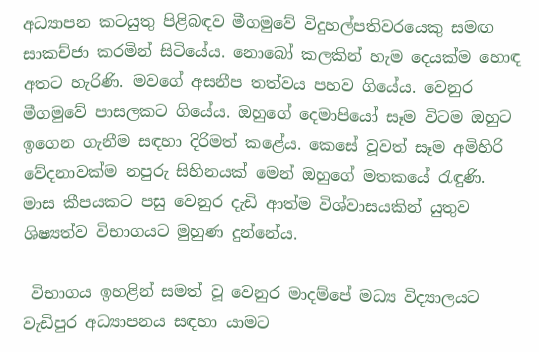අධ්‍යාපන කටයුතු පිළිබඳව මීගමුවේ විදුහල්පතිවරයෙකු සමඟ සාකච්ජා කරමින් සිටියේය. නොබෝ කලකින් හැම දෙයක්ම හොඳ අතට හැරිණි. මවගේ අසනීප තත්වය පහව ගියේය. වෙනුර මීගමුවේ පාසලකට ගියේය. ඔහුගේ දෙමාපියෝ සෑම විටම ඔහුට ඉගෙන ගැනීම සඳහා දිරිමත් කළේය. කෙසේ වූවත් සෑම අමිහිරි වේදනාවක්ම නපුරු සිහිනයක් මෙන් ඔහුගේ මතකයේ රැඳුණි. මාස කීපයකට පසු වෙනුර දැඩි ආත්ම විශ්වාසයකින් යුතුව ශිෂ්‍යත්ව විභාගයට මුහුණ දුන්නේය.

 විභාගය ඉහළින් සමත් වූ වෙනුර මාදම්පේ මධ්‍ය විද්‍යාලයට වැඩිපුර අධ්‍යාපනය සඳහා යාමට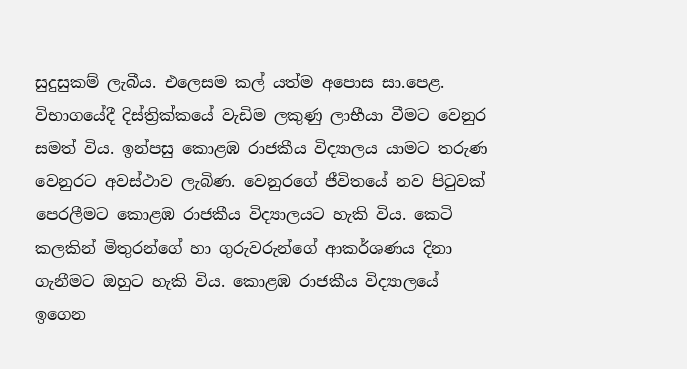සුදුසුකම් ලැබීය. එලෙසම කල් යත්ම අපොස සා.පෙළ. විභාගයේදී දිස්ත්‍රික්කයේ වැඩිම ලකුණු ලාභීයා වීමට වෙනුර සමත් විය. ඉන්පසු කොළඹ රාජකීය විද්‍යාලය යාමට තරුණ වෙනුරට අවස්ථාව ලැබිණ. වෙනුරගේ ජීවිතයේ නව පිටුවක් පෙරලීමට කොළඹ රාජකීය විද්‍යාලයට හැකි විය. කෙටි කලකින් මිතුරන්ගේ හා ගුරුවරුන්ගේ ආකර්ශණය දිනා ගැනීමට ඔහුට හැකි විය. කොළඹ රාජකීය විද්‍යාලයේ ඉගෙන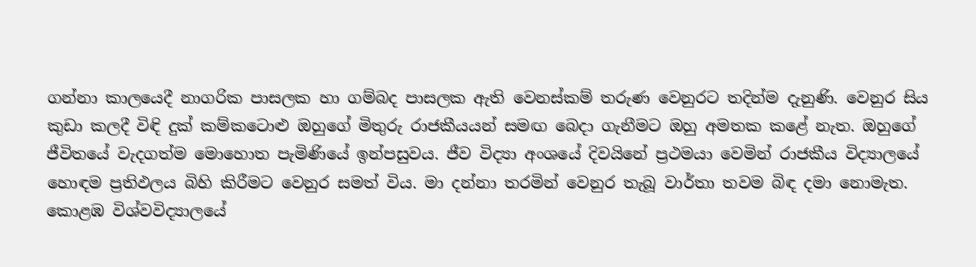ගන්නා කාලයෙදී නාගරික පාසලක හා ගම්බද පාසලක ඇති වෙනස්කම් තරුණ වෙනුරට තදින්ම දැනුණි. වෙනුර සිය කුඩා කලදී විඳි දුක් කම්කටොළු ඔහුගේ මිතුරු රාජකීයයන් සමඟ බෙදා ගැනීමට ඔහු අමතක කළේ නැත. ඔහුගේ ජීවිතයේ වැදගත්ම මොහොත පැමිණියේ ඉන්පසුවය. ජීව විද්‍යා අංශයේ දිවයිනේ ප්‍රථමයා වෙමින් රාජකීය විද්‍යාලයේ හොඳම ප්‍රතිඵලය බිහි කිරීමට වෙනුර සමත් විය. මා දන්නා තරමින් වෙනුර තැබූ වාර්තා තවම බිඳ දමා නොමැත. කොළඹ විශ්වවිද්‍යාලයේ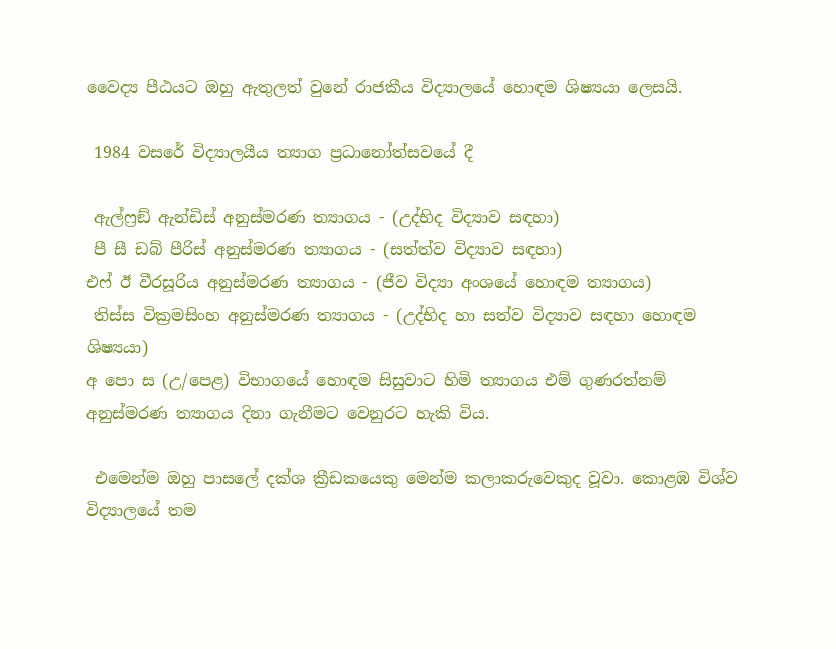වෛද්‍ය පීඨයට ඔහු ඇතුලත් වුනේ රාජකීය විද්‍යාලයේ හොඳම ශිෂ්‍යයා ලෙසයි.

 1984 වසරේ විද්‍යාලයීය ත්‍යාග ප්‍රධානෝත්සවයේ දී

 ඇල්ෆ්‍රඞ් ඇන්ඩිස් අනුස්මරණ ත්‍යාගය - (උද්භිද විද්‍යාව සඳහා)
 පී සී ඩබ් පීරිස් අනුස්මරණ ත්‍යාගය - (සත්ත්ව විද්‍යාව සඳහා)
එෆ් ඊ වීරසූරිය අනුස්මරණ ත්‍යාගය - (ජීව විද්‍යා අංශයේ හොඳම ත්‍යාගය)
 තිස්ස වික්‍රමසිංහ අනුස්මරණ ත්‍යාගය - (උද්භිද හා සත්ව විද්‍යාව සඳහා හොඳම ශිෂ්‍යයා)
අ පො ස (උ/පෙළ) විභාගයේ හොඳම සිසුවාට හිමි ත්‍යාගය එම් ගුණරත්නම් අනුස්මරණ ත්‍යාගය දිනා ගැනීමට වෙනුරට හැකි විය.

 එමෙන්ම ඔහු පාසලේ දක්ශ ක්‍රීඩකයෙකු මෙන්ම කලාකරුවෙකුද වූවා. කොළඹ විශ්ව විද්‍යාලයේ තම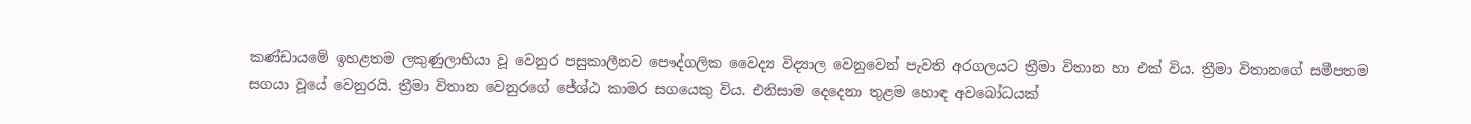කණ්ඩායමේ ඉහළතම ලකුණුලාභියා වූ වෙනුර පසුකාලීනව පෞද්ගලික වෛද්‍ය විද්‍යාල වෙනුවෙන් පැවති අරගලයට ත්‍රීමා විතාන හා එක් විය. ත්‍රීමා විතානගේ සමීපතම සගයා වූයේ වෙනුරයි. ත්‍රීමා විතාන වෙනුරගේ ජේශ්ඨ කාමර සගයෙකු විය. එනිසාම දෙදෙනා තුළම හොඳ අවබෝධයක්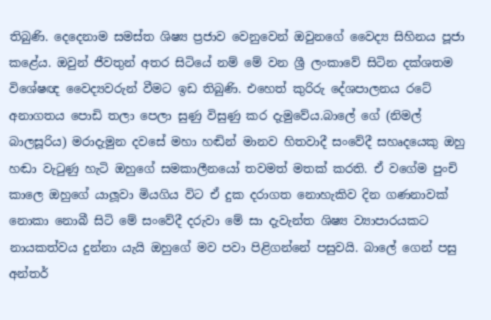තිබුණි. දෙදෙනාම සමස්ත ශිෂ්‍ය ප්‍රජාව වෙනුවෙන් ඔවුනගේ වෛද්‍ය සිහිනය පූජා කළේය. ඔවුන් ජීවතුන් අතර සිටියේ නම් මේ වන ශ්‍රී ලංකාවේ සිටින දක්ශතම විශේෂඥ වෛද්‍යවරුන් වීමට ඉඩ තිබුණි. එහෙත් කුරිරු දේශපාලනය රටේ අනාගතය පොඩි තලා පෙලා සුණු විසුණු කර දැමුවේය.බාලේ ගේ (නිමල් බාලසූරිය) මරාදැමුන දවසේ මහා හඬින් මානව හිතවාදී සංවේදී සහෘදයෙකු ඔහු හඬා වැටුණු හැටි ඔහුගේ සමකාලීනයෝ තවමත් මතක් කරති. ඒ වගේම පුංචි කාලෙ ඔහුගේ යාලූවා මියගිය විට ඒ දුක දරාගත නොහැකිව දින ගණනාවක් නොකා නොබී සිටි මේ සංවේදී දරුවා මේ සා දැවැන්ත ශිෂ්‍ය ව්‍යාපාරයකට නායකත්වය දුන්නා යැයි ඔහුගේ මව පවා පිළිගන්නේ පසුවයි. බාලේ ගෙන් පසු අන්තර්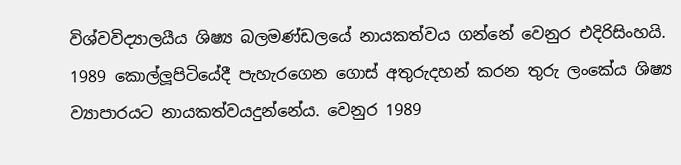විශ්වවිද්‍යාලයීය ශිෂ්‍ය බලමණ්ඩලයේ නායකත්වය ගන්නේ වෙනුර එදිරිසිංහයි. 1989 කොල්ලූපිටියේදී පැහැරගෙන ගොස් අතුරුදහන් කරන තුරු ලංකේය ශිෂ්‍ය ව්‍යාපාරයට නායකත්වයදුන්නේය. වෙනුර 1989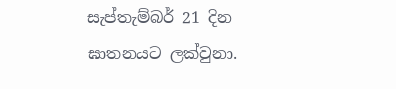සැප්තැම්බර් 21 දින ඝාතනයට ලක්වුනා.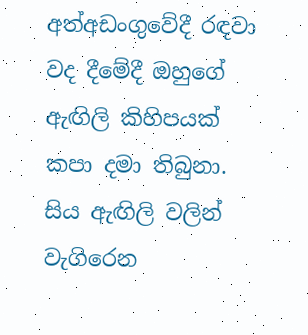අත්අඩංගුවේදී රඳවා වද දීමේදී ඔහුගේ ඇඟිලි කිහිපයක් කපා දමා තිබුනා. සිය ඇඟිලි වලින් වැගිරෙන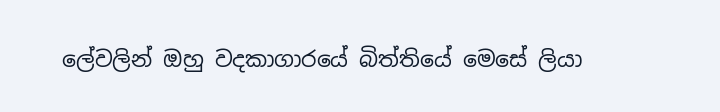ලේවලින් ඔහු වදකාගාරයේ බිත්තියේ මෙසේ ලියා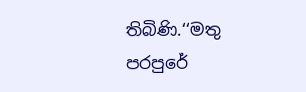තිබිණි.‘‘මතු පරපුරේ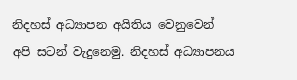නිදහස් අධ්‍යාපන අයිතිය වෙනුවෙන් අපි සටන් වැදුනෙමු. නිදහස් අධ්‍යාපනය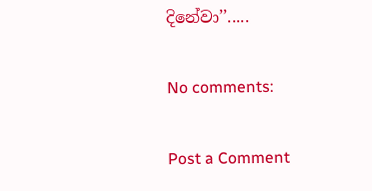දිනේවා’’.....

No comments:

Post a Comment